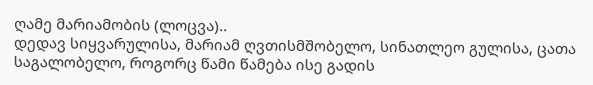ღამე მარიამობის (ლოცვა)..
დედავ სიყვარულისა, მარიამ ღვთისმშობელო, სინათლეო გულისა, ცათა საგალობელო, როგორც წამი წამება ისე გადის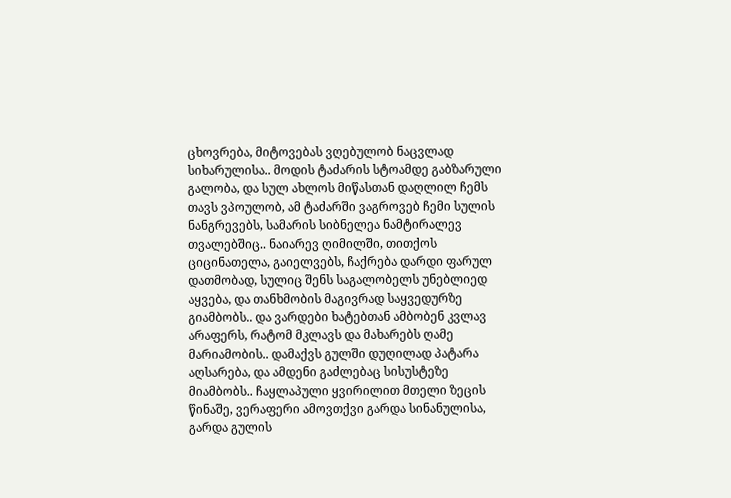ცხოვრება, მიტოვებას ვღებულობ ნაცვლად სიხარულისა.. მოდის ტაძარის სტოამდე გაბზარული გალობა, და სულ ახლოს მიწასთან დაღლილ ჩემს თავს ვპოულობ, ამ ტაძარში ვაგროვებ ჩემი სულის ნანგრევებს, სამარის სიბნელეა ნამტირალევ თვალებშიც.. ნაიარევ ღიმილში, თითქოს ციცინათელა, გაიელვებს, ჩაქრება დარდი ფარულ დათმობად, სულიც შენს საგალობელს უნებლიედ აყვება, და თანხმობის მაგივრად საყვედურზე გიამბობს.. და ვარდები ხატებთან ამბობენ კვლავ არაფერს, რატომ მკლავს და მახარებს ღამე მარიამობის.. დამაქვს გულში დუღილად პატარა აღსარება, და ამდენი გაძლებაც სისუსტეზე მიამბობს.. ჩაყლაპული ყვირილით მთელი ზეცის წინაშე, ვერაფერი ამოვთქვი გარდა სინანულისა, გარდა გულის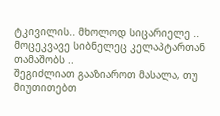ტკივილის.. მხოლოდ სიცარიელე .. მოცეკვავე სიბნელეც კელაპტართან თამაშობს ..
შეგიძლიათ გააზიაროთ მასალა, თუ მიუთითებთ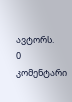ავტორს.
0 კომენტარი